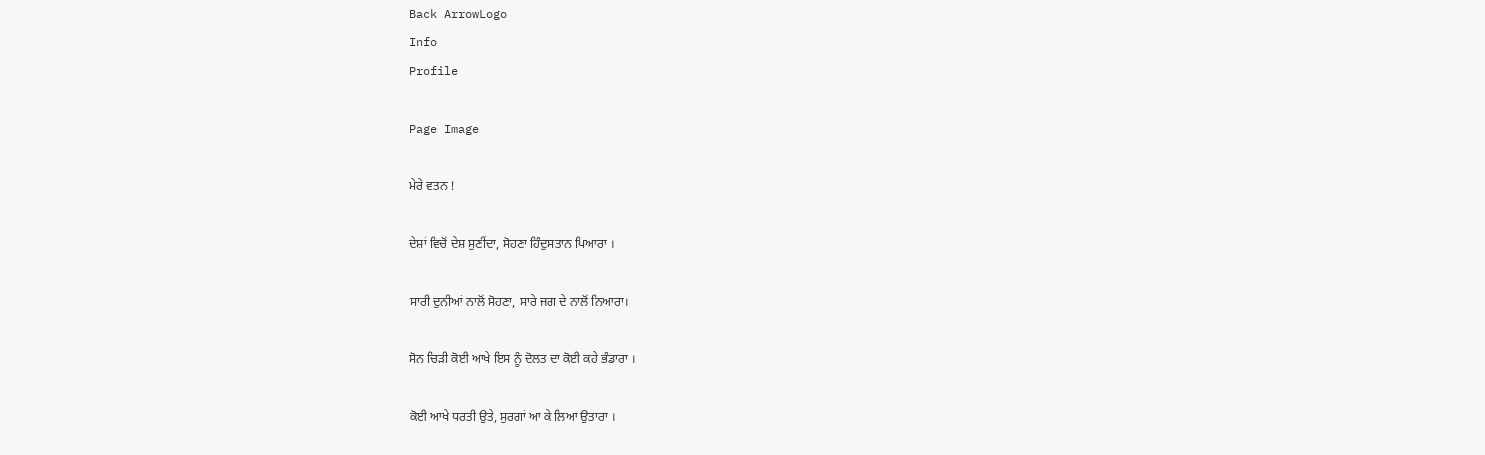Back ArrowLogo
Info
Profile

Page Image

ਮੇਰੇ ਵਤਨ !

ਦੇਸ਼ਾਂ ਵਿਚੋਂ ਦੇਸ਼ ਸੁਣੀਂਦਾ, ਸੋਹਣਾ ਹਿੰਦੁਸਤਾਨ ਪਿਆਰਾ ।

ਸਾਰੀ ਦੁਨੀਆਂ ਨਾਲੋਂ ਸੋਹਣਾ, ਸਾਰੇ ਜਗ ਦੇ ਨਾਲੋਂ ਨਿਆਰਾ।

ਸੋਨ ਚਿੜੀ ਕੋਈ ਆਖੇ ਇਸ ਨੂੰ ਦੋਲਤ ਦਾ ਕੋਈ ਕਹੇ ਭੰਡਾਰਾ ।

ਕੋਈ ਆਖੇ ਧਰਤੀ ਉਤੇ, ਸੁਰਗਾਂ ਆ ਕੇ ਲਿਆ ਉਤਾਰਾ ।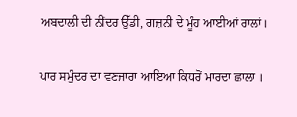ਅਬਦਾਲੀ ਦੀ ਨੀਂਦਰ ਉੱਡੀ, ਗਜ਼ਨੀ ਦੇ ਮੂੰਹ ਆਈਆਂ ਰਾਲਾਂ।

ਪਾਰ ਸਮੁੰਦਰ ਦਾ ਵਣਜਾਰਾ ਆਇਆ ਕਿਧਰੋਂ ਮਾਰਦਾ ਛਾਲਾ ।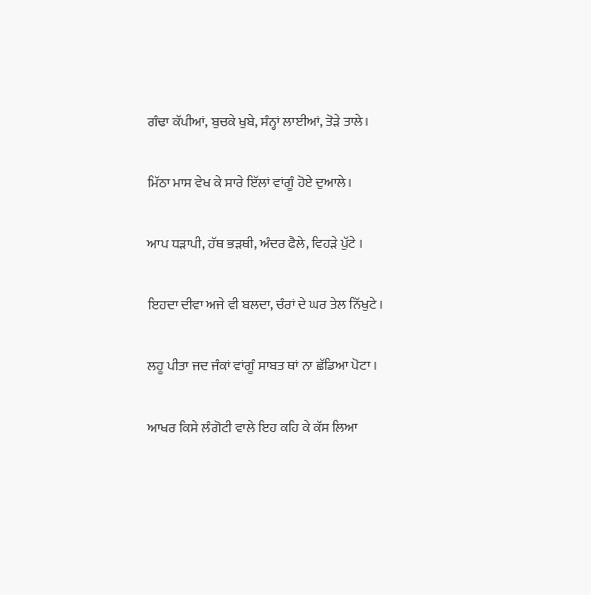ਗੰਢਾ ਕੱਪੀਆਂ, ਬੁਚਕੇ ਖੁਬੇ, ਸੰਨ੍ਹਾਂ ਲਾਈਆਂ, ਤੋੜੇ ਤਾਲੇ।

ਮਿੱਠਾ ਮਾਸ ਵੇਖ ਕੇ ਸਾਰੇ ਇੱਲਾਂ ਵਾਂਗੂੰ ਹੋਏ ਦੁਆਲੇ।

ਆਪ ਧੜਾਪੀ, ਹੱਥ ਭੜਥੀ, ਅੰਦਰ ਫੈਲੇ, ਵਿਹੜੇ ਪੁੱਟੇ ।

ਇਹਦਾ ਦੀਵਾ ਅਜੇ ਵੀ ਬਲਦਾ, ਚੰਰਾਂ ਦੇ ਘਰ ਤੇਲ ਨਿੱਖੁਟੇ ।

ਲਹੂ ਪੀਤਾ ਜਦ ਜੰਕਾਂ ਵਾਂਗੂੰ ਸਾਬਤ ਥਾਂ ਨਾ ਛੱਡਿਆ ਪੋਟਾ ।

ਆਖਰ ਕਿਸੇ ਲੰਗੋਟੀ ਵਾਲੇ ਇਹ ਕਹਿ ਕੇ ਕੱਸ ਲਿਆ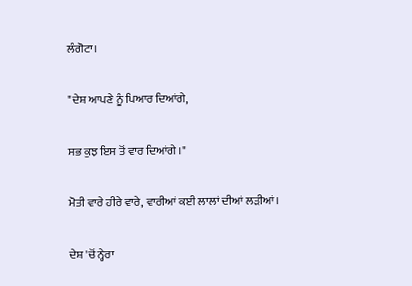ਲੰਗੋਟਾ।

"ਦੇਸ਼ ਆਪਣੇ ਨੂੰ ਪਿਆਰ ਦਿਆਂਗੇ,

ਸਭ ਕੁਝ ਇਸ ਤੋਂ ਵਾਰ ਦਿਆਂਗੇ ।"

ਮੋਤੀ ਵਾਰੇ ਹੀਰੇ ਵਾਰੇ, ਵਾਰੀਆਂ ਕਈ ਲਾਲਾਂ ਦੀਆਂ ਲੜੀਆਂ।

ਦੇਸ਼ 'ਚੋਂ ਨ੍ਹੇਰਾ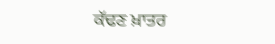ਕੱਢਣ ਖ਼ਾਤਰ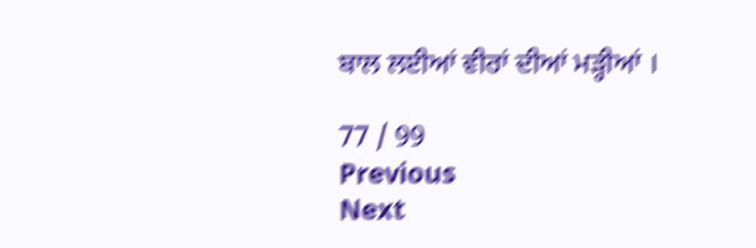ਬਾਲ ਲਈਆਂ ਵੀਰਾਂ ਦੀਆਂ ਮੜ੍ਹੀਆਂ ।

77 / 99
Previous
Next